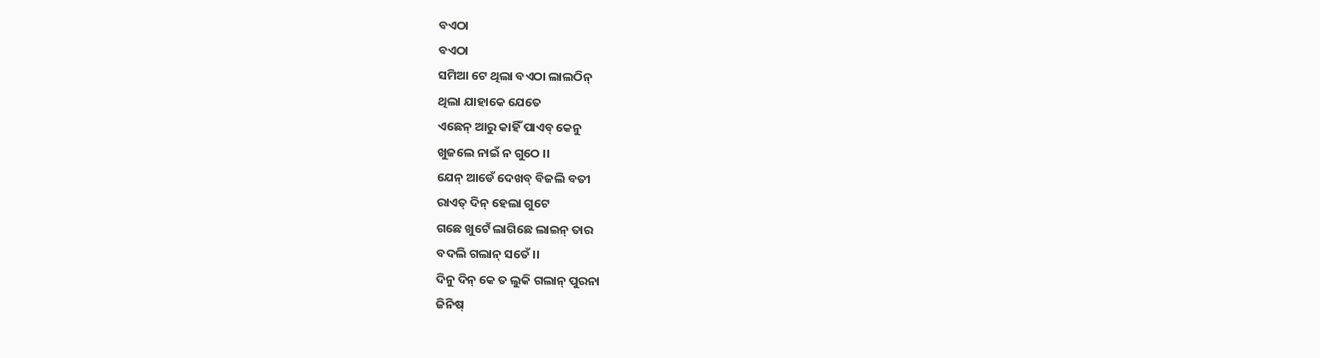ବଏଠା
ବଏଠା
ସମିଆ ଟେ ଥିଲା ବଏଠା ଲାଲଠିନ୍
ଥିଲା ଯାହାକେ ଯେତେ
ଏଛେନ୍ ଆରୁ କାହିଁ ପାଏବ୍ କେନୁ
ଖୁଜଲେ ନାଇଁ ନ ଗୁଠେ ।।
ଯେନ୍ ଆଡେଁ ଦେଖବ୍ ବିଜଲି ବତୀ
ରାଏତ୍ ଦିନ୍ ହେଲା ଗୁଟେ
ଗଛେ ଖୁଟେଁ ଲାଗିଛେ ଲାଇନ୍ ତାର
ବଦଲି ଗଲାନ୍ ସତେଁ।।
ଦିନୁ ଦିନ୍ କେ ତ ଲୁକି ଗଲାନ୍ ପୁରନା
ଜିନିଷ୍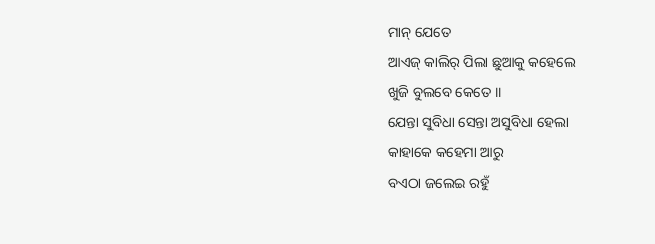ମାନ୍ ଯେତେ
ଆଏଜ୍ କାଲିର୍ ପିଲା ଛୁଆକୁ କହେଲେ
ଖୁଜି ବୁଲବେ କେତେ ।।
ଯେନ୍ତା ସୁବିଧା ସେନ୍ତା ଅସୁବିଧା ହେଲା
କାହାକେ କହେମା ଆରୁ
ବଏଠା ଜଲେଇ ରହୁଁ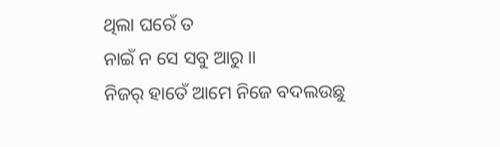ଥିଲା ଘରେଁ ତ
ନାଇଁ ନ ସେ ସବୁ ଆରୁ ।।
ନିଜର୍ ହାତେଁ ଆମେ ନିଜେ ବଦଲଉଛୁ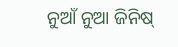ନୁଆଁ ନୁଆ ଜିନିଷ୍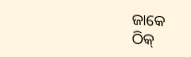ଜାକେ
ଠିକ୍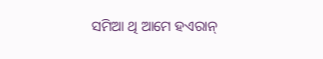ସମିଆ ଥି ଆମେ ହଏରାନ୍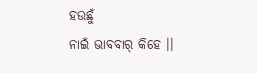ହଉଛୁଁ
ନାଇଁ ଭାବବାର୍ କିହେ ।।